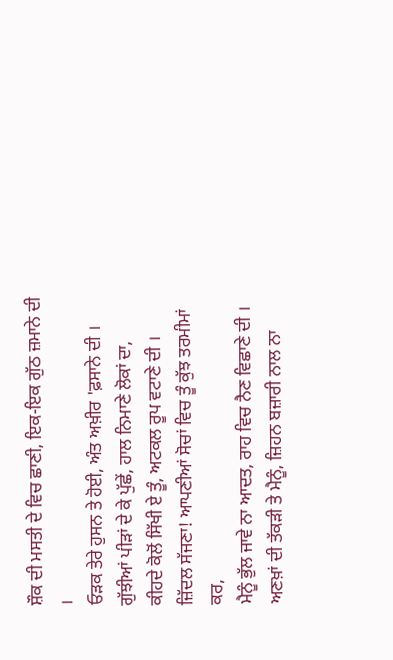ਸ਼ੌਕ ਦੀ ਮਸਤੀ ਦੇ ਵਿਚ ਛਾਣੀ, ਇਕ-ਇਕ ਗੁੱਠ ਜ਼ਮਾਨੇ ਦੀ ।
ਓੜਕ ਤੇਰੇ ਹੁਸਨ ਤੇ ਹੋਈ, ਅੰਤ ਅਖ਼ੀਰ 'ਫ਼ਸਾਨੇ ਦੀ ।
ਗੁੱਝੀਆਂ ਪੀੜਾਂ ਦੇ ਕੇ ਪੁੱਛੇਂ, ਹਾਲ ਨਿਮਾਣੇ ਲੋਕਾਂ ਦਾ,
ਕੀਹਦੇ ਕੋਲੋਂ ਸਿੱਖੀ ਏ ਤੂੰ, ਅਟਕਲ ਰੂਪ ਵਟਾਣੇ ਦੀ ।
ਜ਼ਿੱਦਲ ਸੱਜਣਾ! ਆਪਣੀਆਂ ਸੋਚਾਂ ਵਿਚ ਤੂੰ ਕੁੱਝ ਤਰਮੀਮਾਂ ਕਰ,
ਮੈਨੂੰ ਭੁੱਲ ਜਾਵੇ ਨਾ ਆਦਤ, ਰਾਹ ਵਿਚ ਨੈਣ ਵਿਛਾਣੇ ਦੀ ।
ਅਣਖ਼ਾਂ ਦੀ ਤੱਕੜੀ ਤੇ ਮੈਨੂੰ, ਜ਼ਿਹਨ ਬਜ਼ਾਰੀ ਨਾਲ ਨਾ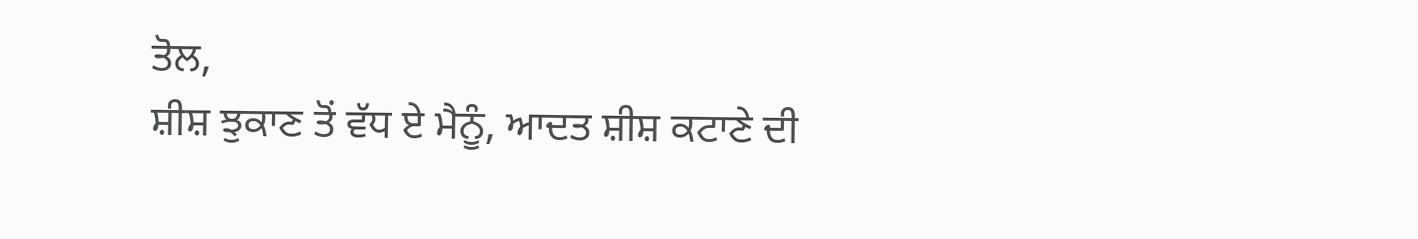ਤੋਲ,
ਸ਼ੀਸ਼ ਝੁਕਾਣ ਤੋਂ ਵੱਧ ਏ ਮੈਨੂੰ, ਆਦਤ ਸ਼ੀਸ਼ ਕਟਾਣੇ ਦੀ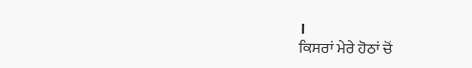।
ਕਿਸਰਾਂ ਮੇਰੇ ਹੋਠਾਂ ਚੋਂ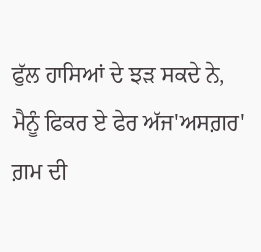ਫੁੱਲ ਹਾਸਿਆਂ ਦੇ ਝੜ ਸਕਦੇ ਨੇ,
ਮੈਨੂੰ ਫਿਕਰ ਏ ਫੇਰ ਅੱਜ'ਅਸਗ਼ਰ' ਗ਼ਮ ਦੀ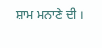ਸ਼ਾਮ ਮਨਾਣੇ ਦੀ ।